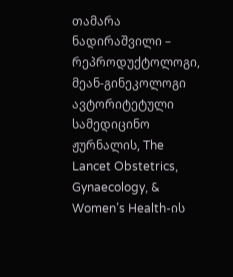თამარა ნადირაშვილი – რეპროდუქტოლოგი, მეან-გინეკოლოგი
ავტორიტეტული სამედიცინო ჟურნალის, The Lancet Obstetrics, Gynaecology, & Women’s Health-ის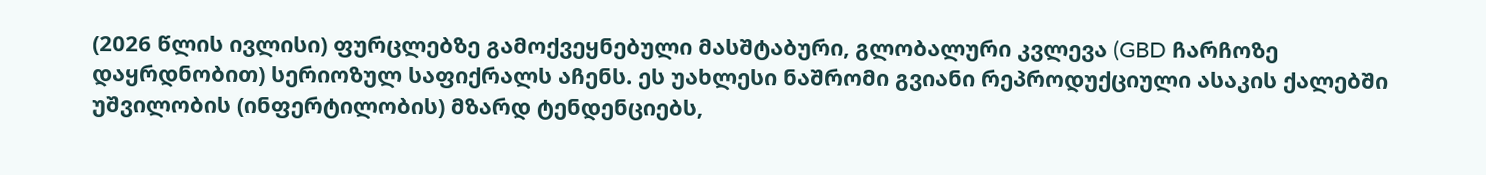(2026 წლის ივლისი) ფურცლებზე გამოქვეყნებული მასშტაბური, გლობალური კვლევა (GBD ჩარჩოზე დაყრდნობით) სერიოზულ საფიქრალს აჩენს. ეს უახლესი ნაშრომი გვიანი რეპროდუქციული ასაკის ქალებში უშვილობის (ინფერტილობის) მზარდ ტენდენციებს,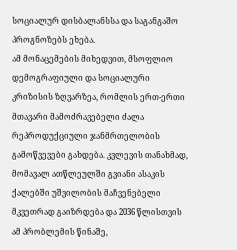სოციალურ დისბალანსსა და საგანგაშო პროგნოზებს ეხება.
ამ მონაცემების მიხედვით, მსოფლიო დემოგრაფიული და სოციალური კრიზისის ზღვარზეა, რომლის ერთ-ერთი მთავარი მამოძრავებელი ძალა რეპროდუქციული ჯანმრთელობის გამოწვევები გახდება. კვლევის თანახმად, მომავალ ათწლეულში გვიანი ასაკის ქალებში უშვილობის მაჩვენებელი მკვეთრად გაიზრდება და 2036 წლისთვის ამ პრობლემის წინაშე,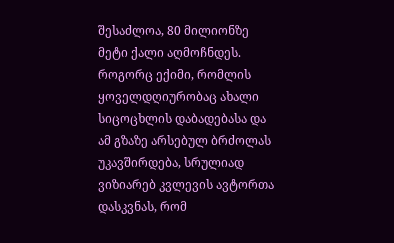შესაძლოა, 80 მილიონზე მეტი ქალი აღმოჩნდეს.
როგორც ექიმი, რომლის ყოველდღიურობაც ახალი სიცოცხლის დაბადებასა და ამ გზაზე არსებულ ბრძოლას უკავშირდება, სრულიად ვიზიარებ კვლევის ავტორთა დასკვნას, რომ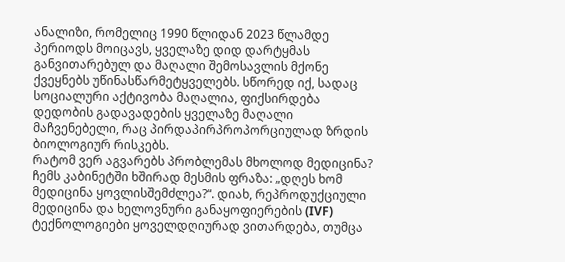ანალიზი, რომელიც 1990 წლიდან 2023 წლამდე პერიოდს მოიცავს, ყველაზე დიდ დარტყმას განვითარებულ და მაღალი შემოსავლის მქონე ქვეყნებს უწინასწარმეტყველებს. სწორედ იქ, სადაც სოციალური აქტივობა მაღალია, ფიქსირდება დედობის გადავადების ყველაზე მაღალი მაჩვენებელი, რაც პირდაპირპროპორციულად ზრდის ბიოლოგიურ რისკებს.
რატომ ვერ აგვარებს პრობლემას მხოლოდ მედიცინა?
ჩემს კაბინეტში ხშირად მესმის ფრაზა: „დღეს ხომ მედიცინა ყოვლისშემძლეა?“. დიახ, რეპროდუქციული მედიცინა და ხელოვნური განაყოფიერების (IVF) ტექნოლოგიები ყოველდღიურად ვითარდება, თუმცა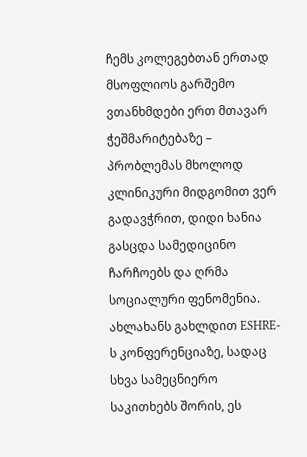ჩემს კოლეგებთან ერთად მსოფლიოს გარშემო ვთანხმდები ერთ მთავარ ჭეშმარიტებაზე – პრობლემას მხოლოდ კლინიკური მიდგომით ვერ გადავჭრით, დიდი ხანია გასცდა სამედიცინო ჩარჩოებს და ღრმა სოციალური ფენომენია.
ახლახანს გახლდით ESHRE-ს კონფერენციაზე, სადაც სხვა სამეცნიერო საკითხებს შორის, ეს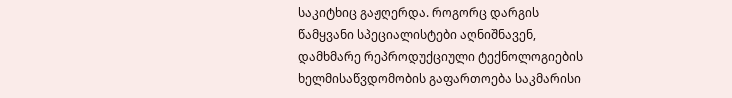საკიტხიც გაჟღერდა. როგორც დარგის წამყვანი სპეციალისტები აღნიშნავენ, დამხმარე რეპროდუქციული ტექნოლოგიების ხელმისაწვდომობის გაფართოება საკმარისი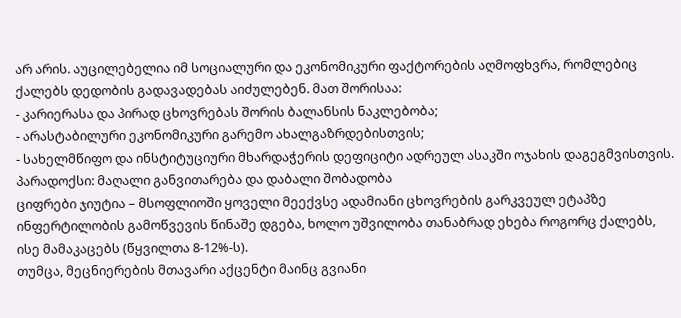არ არის. აუცილებელია იმ სოციალური და ეკონომიკური ფაქტორების აღმოფხვრა, რომლებიც ქალებს დედობის გადავადებას აიძულებენ. მათ შორისაა:
- კარიერასა და პირად ცხოვრებას შორის ბალანსის ნაკლებობა;
- არასტაბილური ეკონომიკური გარემო ახალგაზრდებისთვის;
- სახელმწიფო და ინსტიტუციური მხარდაჭერის დეფიციტი ადრეულ ასაკში ოჯახის დაგეგმვისთვის.
პარადოქსი: მაღალი განვითარება და დაბალი შობადობა
ციფრები ჯიუტია – მსოფლიოში ყოველი მეექვსე ადამიანი ცხოვრების გარკვეულ ეტაპზე ინფერტილობის გამოწვევის წინაშე დგება, ხოლო უშვილობა თანაბრად ეხება როგორც ქალებს, ისე მამაკაცებს (წყვილთა 8-12%-ს).
თუმცა, მეცნიერების მთავარი აქცენტი მაინც გვიანი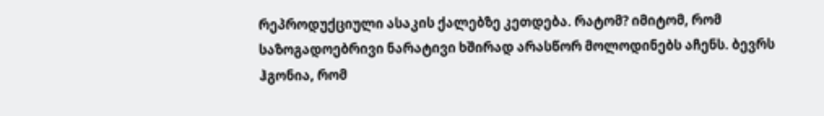რეპროდუქციული ასაკის ქალებზე კეთდება. რატომ? იმიტომ, რომ საზოგადოებრივი ნარატივი ხშირად არასწორ მოლოდინებს აჩენს. ბევრს ჰგონია, რომ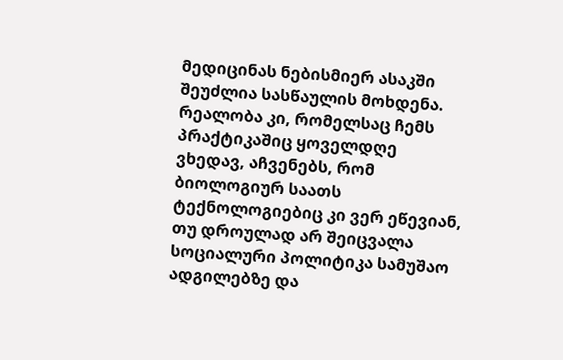მედიცინას ნებისმიერ ასაკში შეუძლია სასწაულის მოხდენა. რეალობა კი, რომელსაც ჩემს პრაქტიკაშიც ყოველდღე ვხედავ, აჩვენებს, რომ ბიოლოგიურ საათს ტექნოლოგიებიც კი ვერ ეწევიან, თუ დროულად არ შეიცვალა სოციალური პოლიტიკა სამუშაო ადგილებზე და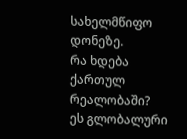სახელმწიფო დონეზე.
რა ხდება ქართულ რეალობაში?
ეს გლობალური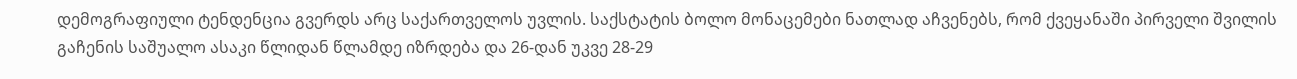დემოგრაფიული ტენდენცია გვერდს არც საქართველოს უვლის. საქსტატის ბოლო მონაცემები ნათლად აჩვენებს, რომ ქვეყანაში პირველი შვილის გაჩენის საშუალო ასაკი წლიდან წლამდე იზრდება და 26-დან უკვე 28-29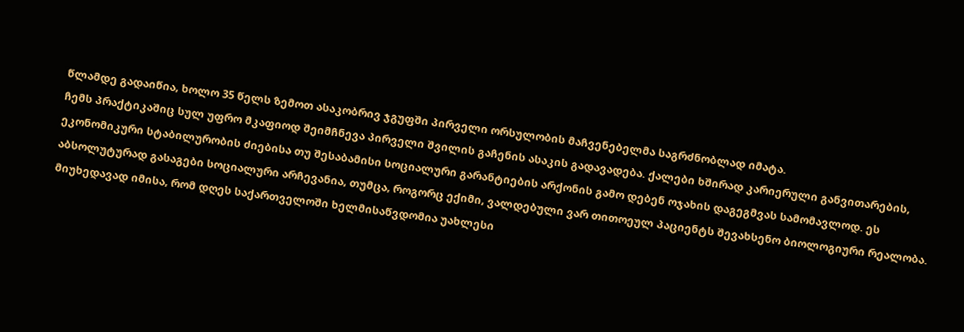წლამდე გადაიწია, ხოლო 35 წელს ზემოთ ასაკობრივ ჯგუფში პირველი ორსულობის მაჩვენებელმა საგრძნობლად იმატა.
ჩემს პრაქტიკაშიც სულ უფრო მკაფიოდ შეიმჩნევა პირველი შვილის გაჩენის ასაკის გადავადება. ქალები ხშირად კარიერული განვითარების, ეკონომიკური სტაბილურობის ძიებისა თუ შესაბამისი სოციალური გარანტიების არქონის გამო დებენ ოჯახის დაგეგმვას სამომავლოდ. ეს აბსოლუტურად გასაგები სოციალური არჩევანია, თუმცა, როგორც ექიმი, ვალდებული ვარ თითოეულ პაციენტს შევახსენო ბიოლოგიური რეალობა.
მიუხედავად იმისა, რომ დღეს საქართველოში ხელმისაწვდომია უახლესი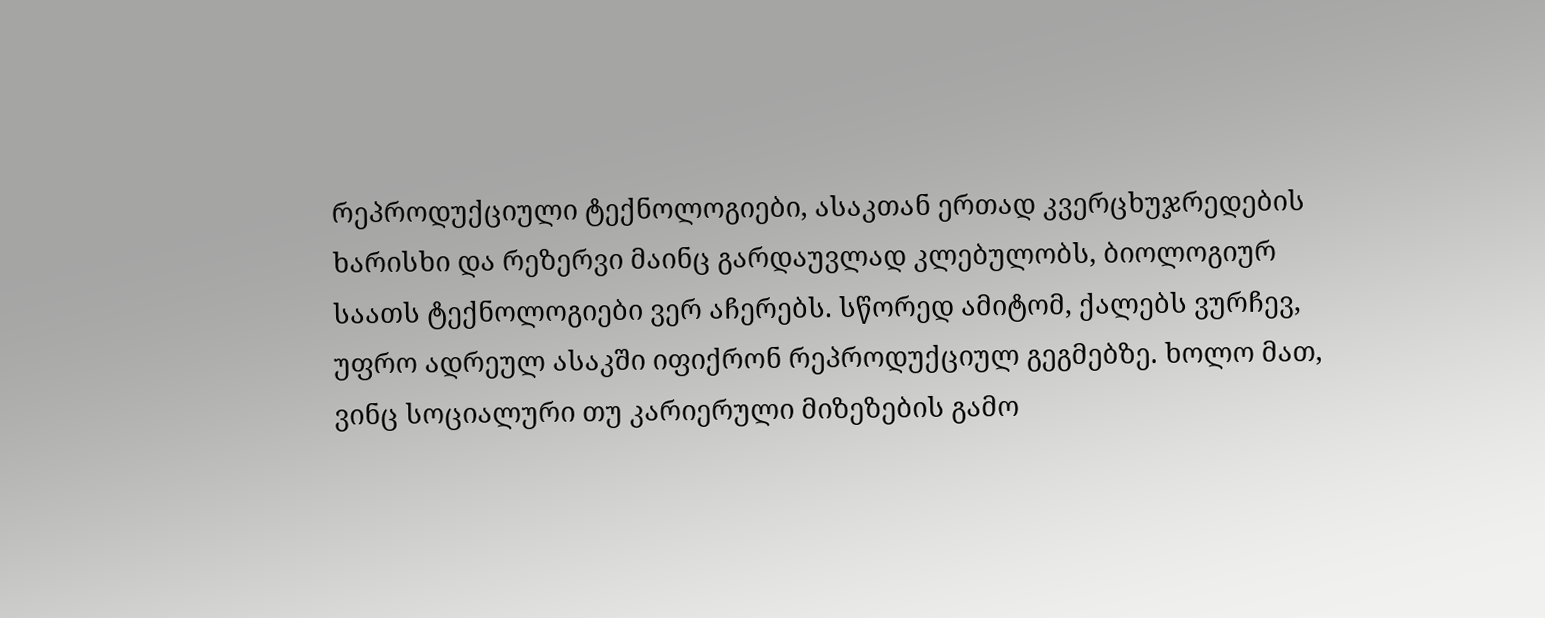რეპროდუქციული ტექნოლოგიები, ასაკთან ერთად კვერცხუჯრედების ხარისხი და რეზერვი მაინც გარდაუვლად კლებულობს, ბიოლოგიურ საათს ტექნოლოგიები ვერ აჩერებს. სწორედ ამიტომ, ქალებს ვურჩევ, უფრო ადრეულ ასაკში იფიქრონ რეპროდუქციულ გეგმებზე. ხოლო მათ, ვინც სოციალური თუ კარიერული მიზეზების გამო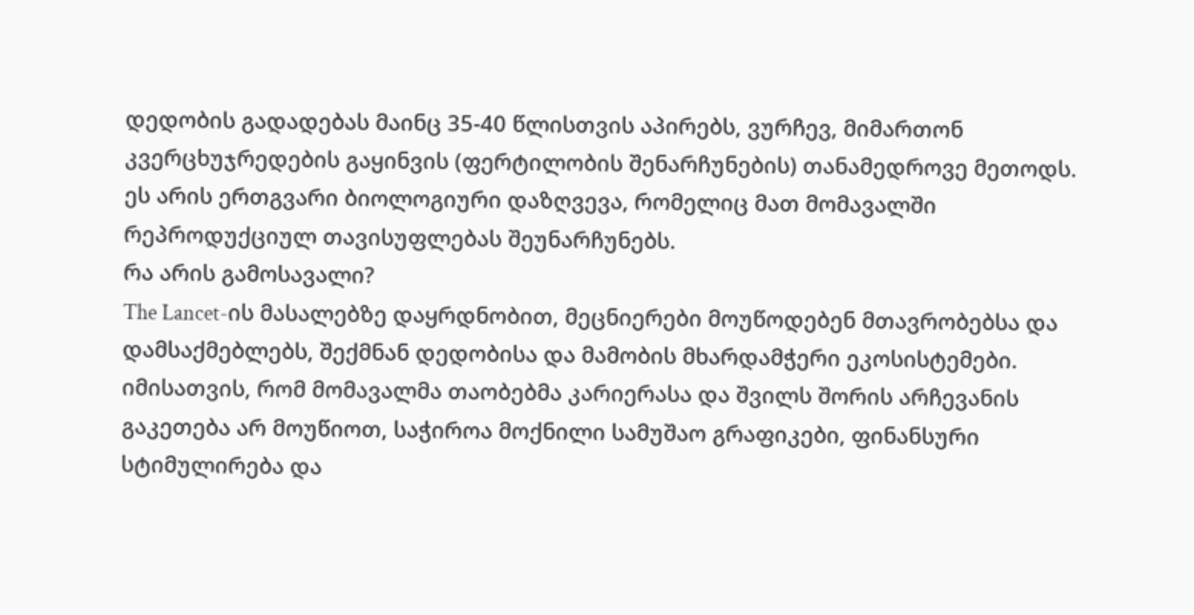დედობის გადადებას მაინც 35-40 წლისთვის აპირებს, ვურჩევ, მიმართონ კვერცხუჯრედების გაყინვის (ფერტილობის შენარჩუნების) თანამედროვე მეთოდს. ეს არის ერთგვარი ბიოლოგიური დაზღვევა, რომელიც მათ მომავალში რეპროდუქციულ თავისუფლებას შეუნარჩუნებს.
რა არის გამოსავალი?
The Lancet-ის მასალებზე დაყრდნობით, მეცნიერები მოუწოდებენ მთავრობებსა და დამსაქმებლებს, შექმნან დედობისა და მამობის მხარდამჭერი ეკოსისტემები. იმისათვის, რომ მომავალმა თაობებმა კარიერასა და შვილს შორის არჩევანის გაკეთება არ მოუწიოთ, საჭიროა მოქნილი სამუშაო გრაფიკები, ფინანსური სტიმულირება და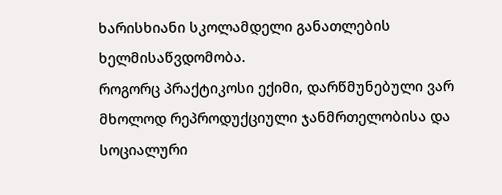ხარისხიანი სკოლამდელი განათლების ხელმისაწვდომობა.
როგორც პრაქტიკოსი ექიმი, დარწმუნებული ვარ მხოლოდ რეპროდუქციული ჯანმრთელობისა და სოციალური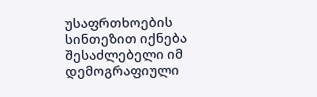უსაფრთხოების სინთეზით იქნება შესაძლებელი იმ დემოგრაფიული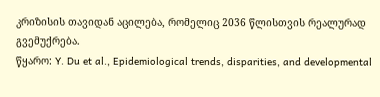კრიზისის თავიდან აცილება, რომელიც 2036 წლისთვის რეალურად გვემუქრება.
წყარო: Y. Du et al., Epidemiological trends, disparities, and developmental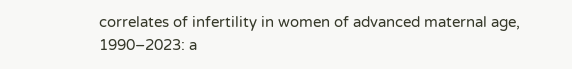correlates of infertility in women of advanced maternal age, 1990–2023: a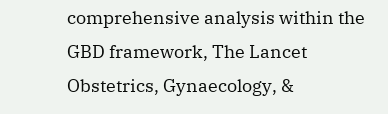comprehensive analysis within the GBD framework, The Lancet Obstetrics, Gynaecology, &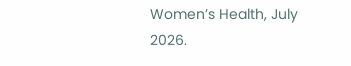Women’s Health, July 2026.